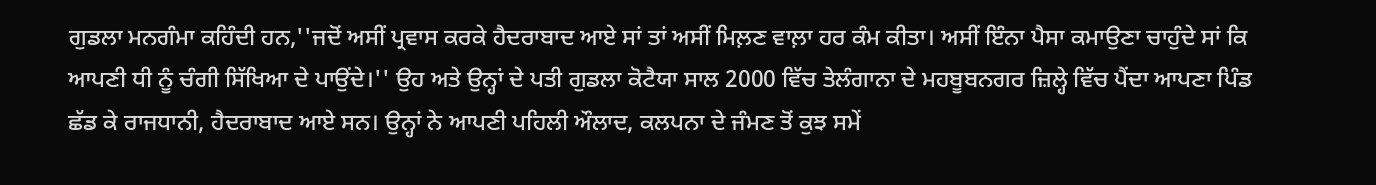ਗੁਡਲਾ ਮਨਗੰਮਾ ਕਹਿੰਦੀ ਹਨ,''ਜਦੋਂ ਅਸੀਂ ਪ੍ਰਵਾਸ ਕਰਕੇ ਹੈਦਰਾਬਾਦ ਆਏ ਸਾਂ ਤਾਂ ਅਸੀਂ ਮਿਲ਼ਣ ਵਾਲ਼ਾ ਹਰ ਕੰਮ ਕੀਤਾ। ਅਸੀਂ ਇੰਨਾ ਪੈਸਾ ਕਮਾਉਣਾ ਚਾਹੁੰਦੇ ਸਾਂ ਕਿ ਆਪਣੀ ਧੀ ਨੂੰ ਚੰਗੀ ਸਿੱਖਿਆ ਦੇ ਪਾਉਂਦੇ।'' ਉਹ ਅਤੇ ਉਨ੍ਹਾਂ ਦੇ ਪਤੀ ਗੁਡਲਾ ਕੋਟੈਯਾ ਸਾਲ 2000 ਵਿੱਚ ਤੇਲੰਗਾਨਾ ਦੇ ਮਹਬੂਬਨਗਰ ਜ਼ਿਲ੍ਹੇ ਵਿੱਚ ਪੈਂਦਾ ਆਪਣਾ ਪਿੰਡ ਛੱਡ ਕੇ ਰਾਜਧਾਨੀ, ਹੈਦਰਾਬਾਦ ਆਏ ਸਨ। ਉਨ੍ਹਾਂ ਨੇ ਆਪਣੀ ਪਹਿਲੀ ਔਲਾਦ, ਕਲਪਨਾ ਦੇ ਜੰਮਣ ਤੋਂ ਕੁਝ ਸਮੇਂ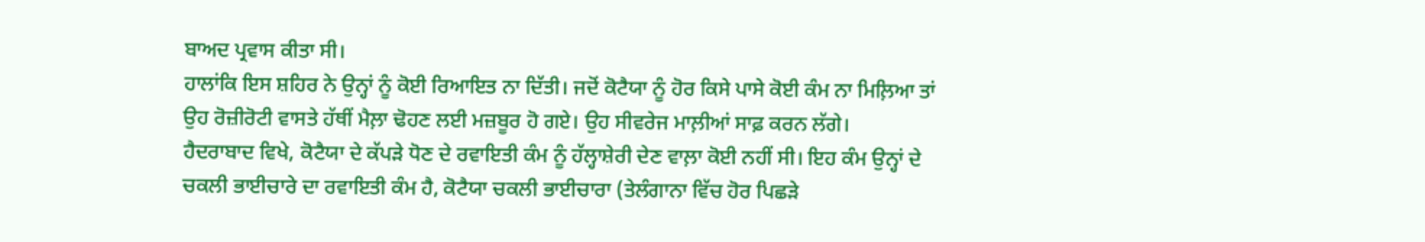ਬਾਅਦ ਪ੍ਰਵਾਸ ਕੀਤਾ ਸੀ।
ਹਾਲਾਂਕਿ ਇਸ ਸ਼ਹਿਰ ਨੇ ਉਨ੍ਹਾਂ ਨੂੰ ਕੋਈ ਰਿਆਇਤ ਨਾ ਦਿੱਤੀ। ਜਦੋਂ ਕੋਟੈਯਾ ਨੂੰ ਹੋਰ ਕਿਸੇ ਪਾਸੇ ਕੋਈ ਕੰਮ ਨਾ ਮਿਲ਼ਿਆ ਤਾਂ ਉਹ ਰੋਜ਼ੀਰੋਟੀ ਵਾਸਤੇ ਹੱਥੀਂ ਮੈਲ਼ਾ ਢੋਹਣ ਲਈ ਮਜ਼ਬੂਰ ਹੋ ਗਏ। ਉਹ ਸੀਵਰੇਜ ਮਾਲ਼ੀਆਂ ਸਾਫ਼ ਕਰਨ ਲੱਗੇ।
ਹੈਦਰਾਬਾਦ ਵਿਖੇ, ਕੋਟੈਯਾ ਦੇ ਕੱਪੜੇ ਧੋਣ ਦੇ ਰਵਾਇਤੀ ਕੰਮ ਨੂੰ ਹੱਲ੍ਹਾਸ਼ੇਰੀ ਦੇਣ ਵਾਲ਼ਾ ਕੋਈ ਨਹੀਂ ਸੀ। ਇਹ ਕੰਮ ਉਨ੍ਹਾਂ ਦੇ ਚਕਲੀ ਭਾਈਚਾਰੇ ਦਾ ਰਵਾਇਤੀ ਕੰਮ ਹੈ, ਕੋਟੈਯਾ ਚਕਲੀ ਭਾਈਚਾਰਾ (ਤੇਲੰਗਾਨਾ ਵਿੱਚ ਹੋਰ ਪਿਛੜੇ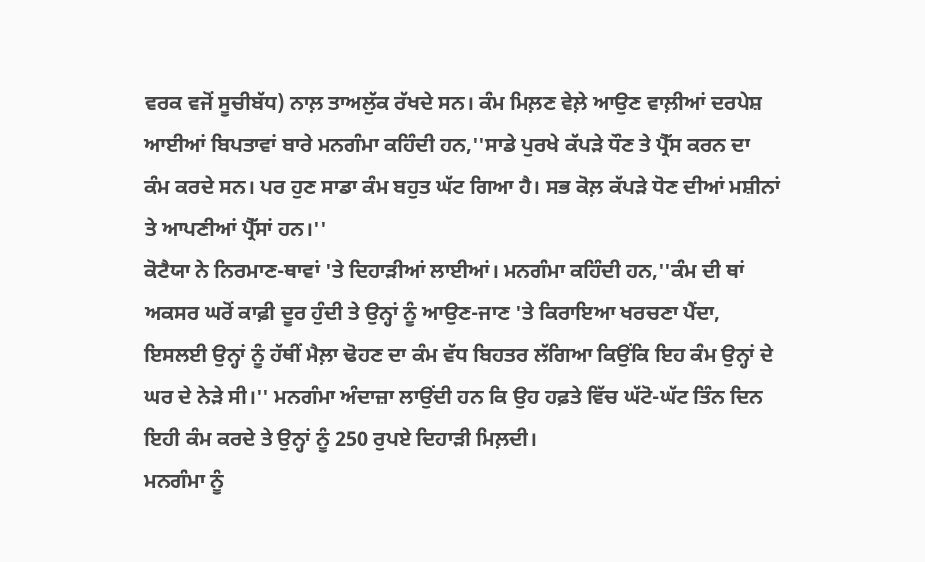ਵਰਕ ਵਜੋਂ ਸੂਚੀਬੱਧ) ਨਾਲ਼ ਤਾਅਲੁੱਕ ਰੱਖਦੇ ਸਨ। ਕੰਮ ਮਿਲ਼ਣ ਵੇਲ਼ੇ ਆਉਣ ਵਾਲ਼ੀਆਂ ਦਰਪੇਸ਼ ਆਈਆਂ ਬਿਪਤਾਵਾਂ ਬਾਰੇ ਮਨਗੰਮਾ ਕਹਿੰਦੀ ਹਨ,''ਸਾਡੇ ਪੁਰਖੇ ਕੱਪੜੇ ਧੌਣ ਤੇ ਪ੍ਰੈੱਸ ਕਰਨ ਦਾ ਕੰਮ ਕਰਦੇ ਸਨ। ਪਰ ਹੁਣ ਸਾਡਾ ਕੰਮ ਬਹੁਤ ਘੱਟ ਗਿਆ ਹੈ। ਸਭ ਕੋਲ਼ ਕੱਪੜੇ ਧੋਣ ਦੀਆਂ ਮਸ਼ੀਨਾਂ ਤੇ ਆਪਣੀਆਂ ਪ੍ਰੈੱਸਾਂ ਹਨ।''
ਕੋਟੈਯਾ ਨੇ ਨਿਰਮਾਣ-ਥਾਵਾਂ 'ਤੇ ਦਿਹਾੜੀਆਂ ਲਾਈਆਂ। ਮਨਗੰਮਾ ਕਹਿੰਦੀ ਹਨ,''ਕੰਮ ਦੀ ਥਾਂ ਅਕਸਰ ਘਰੋਂ ਕਾਫ਼ੀ ਦੂਰ ਹੁੰਦੀ ਤੇ ਉਨ੍ਹਾਂ ਨੂੰ ਆਉਣ-ਜਾਣ 'ਤੇ ਕਿਰਾਇਆ ਖਰਚਣਾ ਪੈਂਦਾ, ਇਸਲਈ ਉਨ੍ਹਾਂ ਨੂੰ ਹੱਥੀਂ ਮੈਲ਼ਾ ਢੋਹਣ ਦਾ ਕੰਮ ਵੱਧ ਬਿਹਤਰ ਲੱਗਿਆ ਕਿਉਂਕਿ ਇਹ ਕੰਮ ਉਨ੍ਹਾਂ ਦੇ ਘਰ ਦੇ ਨੇੜੇ ਸੀ।'' ਮਨਗੰਮਾ ਅੰਦਾਜ਼ਾ ਲਾਉਂਦੀ ਹਨ ਕਿ ਉਹ ਹਫ਼ਤੇ ਵਿੱਚ ਘੱਟੋ-ਘੱਟ ਤਿੰਨ ਦਿਨ ਇਹੀ ਕੰਮ ਕਰਦੇ ਤੇ ਉਨ੍ਹਾਂ ਨੂੰ 250 ਰੁਪਏ ਦਿਹਾੜੀ ਮਿਲ਼ਦੀ।
ਮਨਗੰਮਾ ਨੂੰ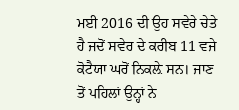ਮਈ 2016 ਦੀ ਉਹ ਸਵੇਰੇ ਚੇਤੇ ਹੈ ਜਦੋਂ ਸਵੇਰ ਦੇ ਕਰੀਬ 11 ਵਜੇ ਕੋਟੈਯਾ ਘਰੋਂ ਨਿਕਲ਼ੇ ਸਨ। ਜਾਣ ਤੋਂ ਪਹਿਲਾਂ ਉਨ੍ਹਾਂ ਨੇ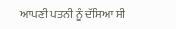ਆਪਣੀ ਪਤਨੀ ਨੂੰ ਦੱਸਿਆ ਸੀ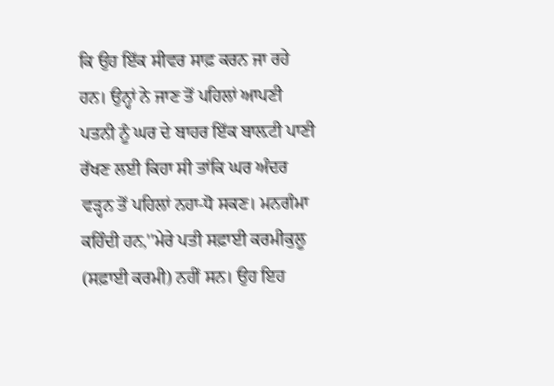ਕਿ ਉਹ ਇੱਕ ਸੀਵਰ ਸਾਫ਼ ਕਰਨ ਜਾ ਰਹੇ ਹਨ। ਉਨ੍ਹਾਂ ਨੇ ਜਾਣ ਤੋਂ ਪਹਿਲਾਂ ਆਪਣੀ ਪਤਨੀ ਨੂੰ ਘਰ ਦੇ ਬਾਹਰ ਇੱਕ ਬਾਲ਼ਟੀ ਪਾਣੀ ਰੱਖਣ ਲਈ ਕਿਹਾ ਸੀ ਤਾਂਕਿ ਘਰ ਅੰਦਰ ਵੜ੍ਹਨ ਤੋਂ ਪਹਿਲਾਂ ਨਹਾ-ਧੋ ਸਕਣ। ਮਨਗੰਮਾ ਕਹਿੰਦੀ ਹਨ,''ਮੇਰੇ ਪਤੀ ਸਫ਼ਾਈ ਕਰਮੀਕੁਲੂ (ਸਫ਼ਾਈ ਕਰਮੀ) ਨਹੀਂ ਸਨ। ਉਹ ਇਹ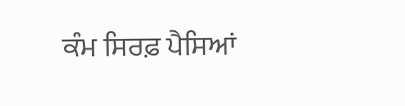ਕੰਮ ਸਿਰਫ਼ ਪੈਸਿਆਂ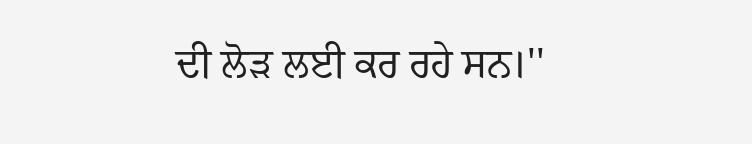ਦੀ ਲੋੜ ਲਈ ਕਰ ਰਹੇ ਸਨ।''